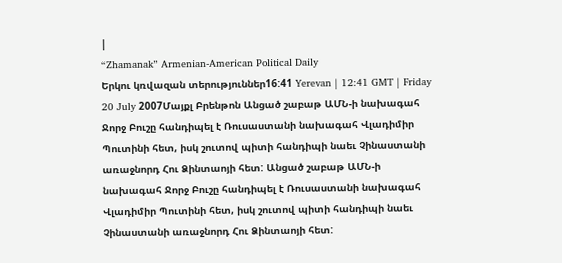|
“Zhamanak” Armenian-American Political Daily
Երկու կռվազան տերություններ16:41 Yerevan | 12:41 GMT | Friday 20 July 2007Մայքլ Բրենթոն Անցած շաբաթ ԱՄՆ-ի նախագահ Ջորջ Բուշը հանդիպել է Ռուսաստանի նախագահ Վլադիմիր Պուտինի հետ, իսկ շուտով պիտի հանդիպի նաեւ Չինաստանի առաջնորդ Հու Ձինտաոյի հետ: Անցած շաբաթ ԱՄՆ-ի նախագահ Ջորջ Բուշը հանդիպել է Ռուսաստանի նախագահ Վլադիմիր Պուտինի հետ, իսկ շուտով պիտի հանդիպի նաեւ Չինաստանի առաջնորդ Հու Ձինտաոյի հետ: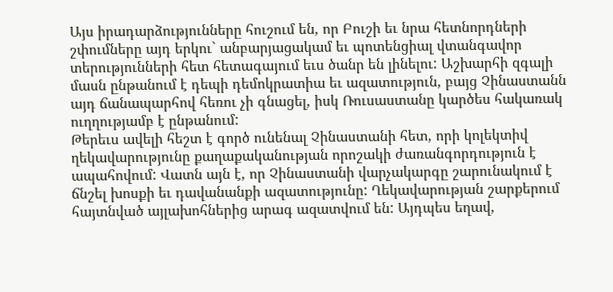Այս իրադարձությունները հուշում են, որ Բուշի եւ նրա հետնորդների շփումները այդ երկու` անբարյացակամ եւ պոտենցիալ վտանգավոր տերությունների հետ հետագայում եւս ծանր են լինելու: Աշխարհի զգալի մասն ընթանում է դեպի դեմոկրատիա եւ ազատություն, բայց Չինաստանն այդ ճանապարհով հեռու չի գնացել, իսկ Ռուսաստանը կարծես հակառակ ուղղությամբ է ընթանում:
Թերեւս ավելի հեշտ է գործ ունենալ Չինաստանի հետ, որի կոլեկտիվ ղեկավարությունը քաղաքականության որոշակի ժառանգորդություն է ապահովում: Վատն այն է, որ Չինաստանի վարչակարգը շարունակում է ճնշել խոսքի եւ դավանանքի ազատությունը: Ղեկավարության շարքերում հայտնված այլախոհներից արագ ազատվում են: Այդպես եղավ,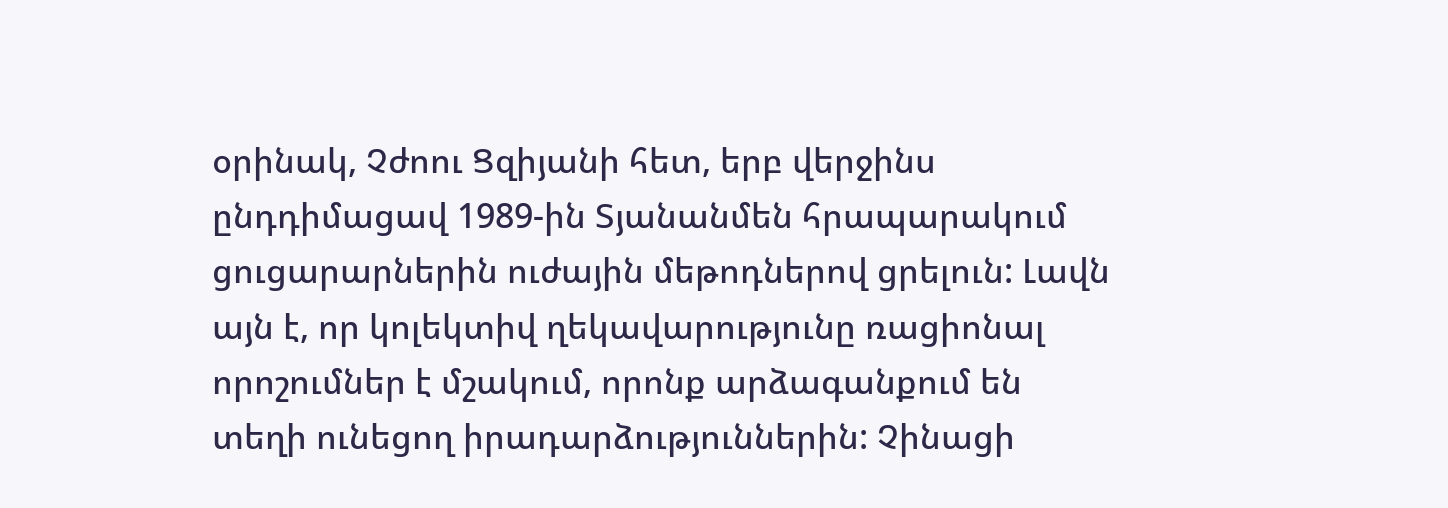օրինակ, Չժոու Ցզիյանի հետ, երբ վերջինս ընդդիմացավ 1989-ին Տյանանմեն հրապարակում ցուցարարներին ուժային մեթոդներով ցրելուն: Լավն այն է, որ կոլեկտիվ ղեկավարությունը ռացիոնալ որոշումներ է մշակում, որոնք արձագանքում են տեղի ունեցող իրադարձություններին: Չինացի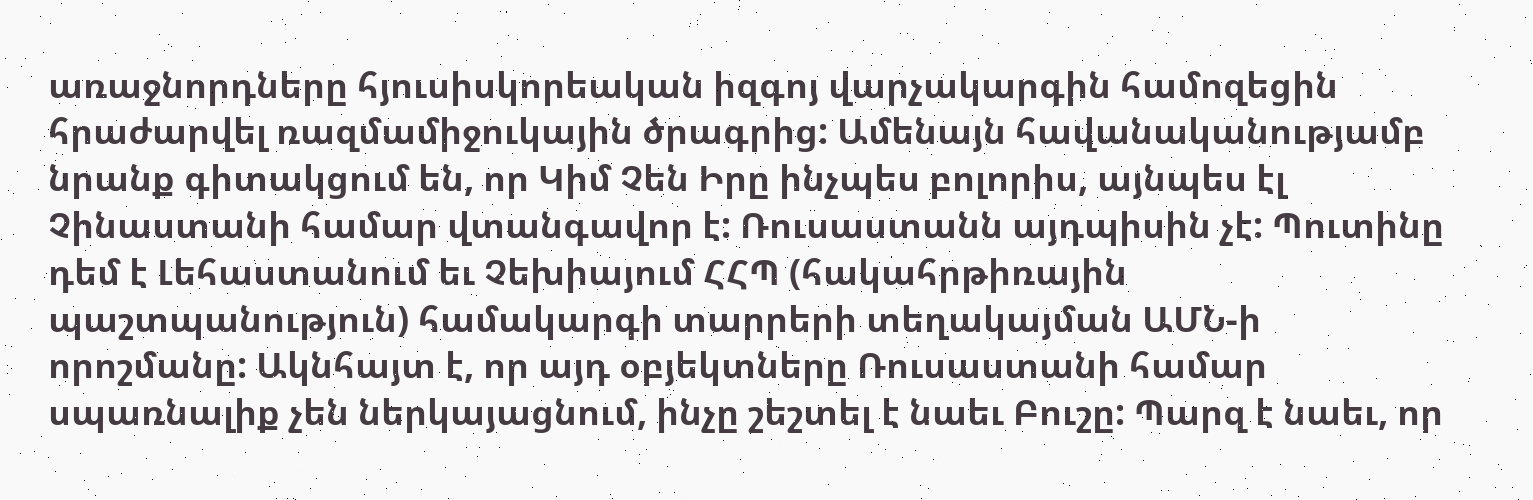առաջնորդները հյուսիսկորեական իզգոյ վարչակարգին համոզեցին հրաժարվել ռազմամիջուկային ծրագրից: Ամենայն հավանականությամբ նրանք գիտակցում են, որ Կիմ Չեն Իրը ինչպես բոլորիս, այնպես էլ Չինաստանի համար վտանգավոր է: Ռուսաստանն այդպիսին չէ: Պուտինը դեմ է Լեհաստանում եւ Չեխիայում ՀՀՊ (հակահրթիռային պաշտպանություն) համակարգի տարրերի տեղակայման ԱՄՆ-ի որոշմանը: Ակնհայտ է, որ այդ օբյեկտները Ռուսաստանի համար սպառնալիք չեն ներկայացնում, ինչը շեշտել է նաեւ Բուշը: Պարզ է նաեւ, որ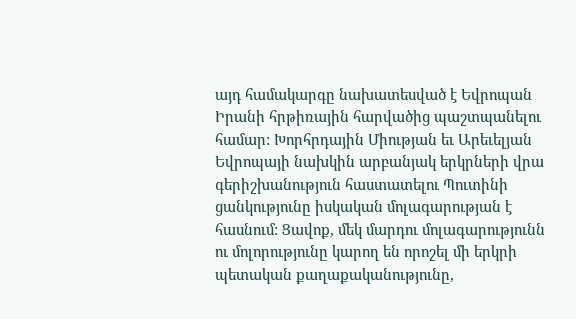այդ համակարգը նախատեսված է Եվրոպան Իրանի հրթիռային հարվածից պաշտպանելու համար: Խորհրդային Միության եւ Արեւելյան Եվրոպայի նախկին արբանյակ երկրների վրա գերիշխանություն հաստատելու Պուտինի ցանկությունը իսկական մոլագարության է հասնում: Ցավոք, մեկ մարդու մոլագարությունն ու մոլորությունը կարող են որոշել մի երկրի պետական քաղաքականությունը,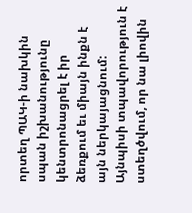որտեղ ՊԱԿ-ի նախկին սպան իշխանությունը կենտրոնացրել է իր ձեռքում եւ միայն ինքն է այն ներկայացնում: Այնպիսի տպավորություն է ստեղծվում, որ նա լիովին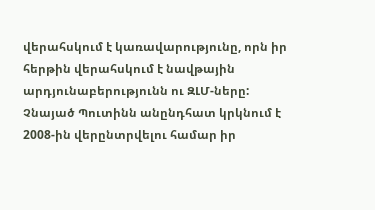վերահսկում է կառավարությունը, որն իր հերթին վերահսկում է նավթային արդյունաբերությունն ու ԶԼՄ-ները: Չնայած Պուտինն անընդհատ կրկնում է 2008-ին վերընտրվելու համար իր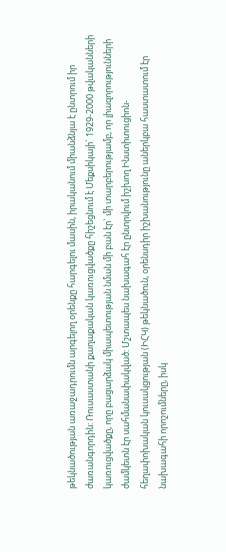թեկնածության առաջադրումն արգելող օրենքը հարգելու մասին, իրականում միանձնյա է ընտրում իր ժառանգորդին: Ռուսաստանի քաղաքական կառուցվածքը հիշեցնում է Մեքսիկայի` 1929-2000 թվականների կառուցվածքը, որը բացարձակ միապետության նման մի բան էր` մի տարբերությամբ, որ լիազորությունների ժամկետն էր սահմանափակված: Մշտապես նախագահ էր ընտրվում իշխող Ինստիտուցիոն-հեղափոխական կուսակցության (ԻՀԿ) թեկնածուն, օրենսդիր իշխանությունը աներկբա հաստատում էր նախագահի որոշումները, իսկ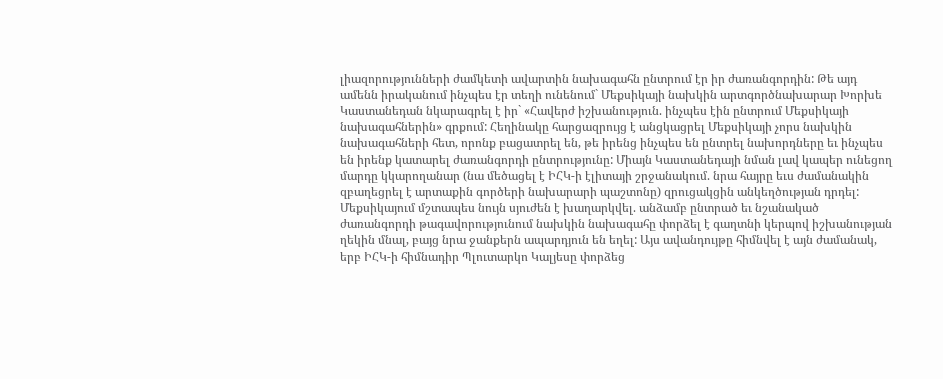լիազորությունների ժամկետի ավարտին նախագահն ընտրում էր իր ժառանգորդին: Թե այդ ամենն իրականում ինչպես էր տեղի ունենում` Մեքսիկայի նախկին արտգործնախարար Խորխե Կաստանեդան նկարագրել է իր` «Հավերժ իշխանություն. ինչպես էին ընտրում Մեքսիկայի նախագահներին» գրքում: Հեղինակը հարցազրույց է անցկացրել Մեքսիկայի չորս նախկին նախագահների հետ, որոնք բացատրել են, թե իրենց ինչպես են ընտրել նախորդները եւ ինչպես են իրենք կատարել ժառանգորդի ընտրությունը: Միայն Կաստանեդայի նման լավ կապեր ունեցող մարդը կկարողանար (նա մեծացել է ԻՀԿ-ի էլիտայի շրջանակում. նրա հայրը եւս ժամանակին զբաղեցրել է արտաքին գործերի նախարարի պաշտոնը) զրուցակցին անկեղծության դրդել: Մեքսիկայում մշտապես նույն սյուժեն է խաղարկվել. անձամբ ընտրած եւ նշանակած ժառանգորդի թագավորությունում նախկին նախագահը փորձել է գաղտնի կերպով իշխանության ղեկին մնալ, բայց նրա ջանքերն ապարդյուն են եղել: Այս ավանդույթը հիմնվել է այն ժամանակ, երբ ԻՀԿ-ի հիմնադիր Պլուտարկո Կալյեսը փորձեց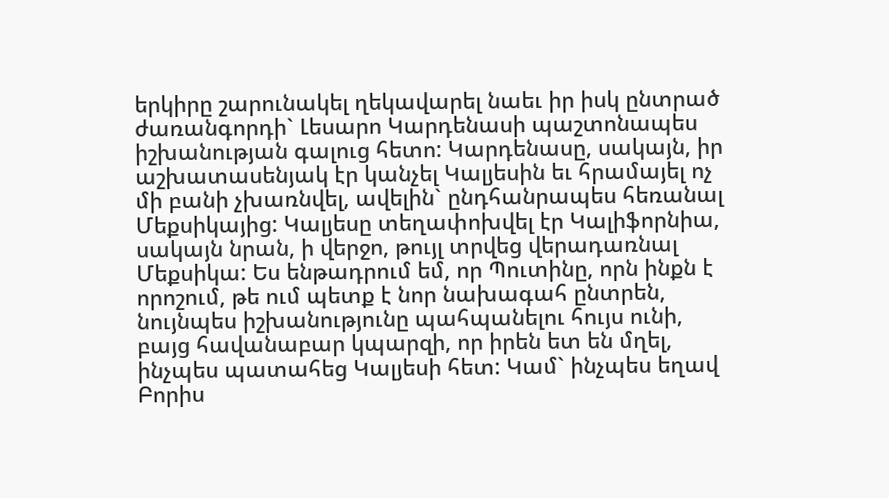երկիրը շարունակել ղեկավարել նաեւ իր իսկ ընտրած ժառանգորդի` Լեսարո Կարդենասի պաշտոնապես իշխանության գալուց հետո: Կարդենասը, սակայն, իր աշխատասենյակ էր կանչել Կալյեսին եւ հրամայել ոչ մի բանի չխառնվել, ավելին` ընդհանրապես հեռանալ Մեքսիկայից: Կալյեսը տեղափոխվել էր Կալիֆորնիա, սակայն նրան, ի վերջո, թույլ տրվեց վերադառնալ Մեքսիկա: Ես ենթադրում եմ, որ Պուտինը, որն ինքն է որոշում, թե ում պետք է նոր նախագահ ընտրեն, նույնպես իշխանությունը պահպանելու հույս ունի, բայց հավանաբար կպարզի, որ իրեն ետ են մղել, ինչպես պատահեց Կալյեսի հետ: Կամ` ինչպես եղավ Բորիս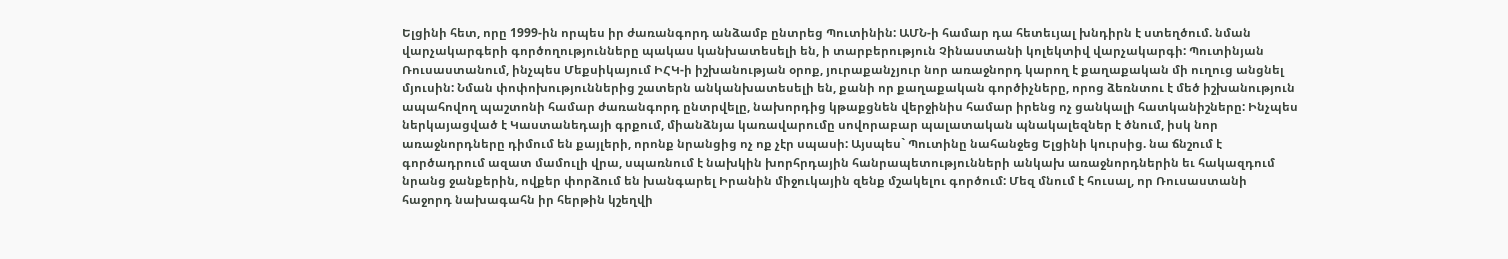Ելցինի հետ, որը 1999-ին որպես իր ժառանգորդ անձամբ ընտրեց Պուտինին: ԱՄՆ-ի համար դա հետեւյալ խնդիրն է ստեղծում. նման վարչակարգերի գործողությունները պակաս կանխատեսելի են, ի տարբերություն Չինաստանի կոլեկտիվ վարչակարգի: Պուտինյան Ռուսաստանում, ինչպես Մեքսիկայում ԻՀԿ-ի իշխանության օրոք, յուրաքանչյուր նոր առաջնորդ կարող է քաղաքական մի ուղուց անցնել մյուսին: Նման փոփոխություններից շատերն անկանխատեսելի են, քանի որ քաղաքական գործիչները, որոց ձեռնտու է մեծ իշխանություն ապահովող պաշտոնի համար ժառանգորդ ընտրվելը, նախորդից կթաքցնեն վերջինիս համար իրենց ոչ ցանկալի հատկանիշները: Ինչպես ներկայացված է Կաստանեդայի գրքում, միանձնյա կառավարումը սովորաբար պալատական պնակալեզներ է ծնում, իսկ նոր առաջնորդները դիմում են քայլերի, որոնք նրանցից ոչ ոք չէր սպասի: Այսպես` Պուտինը նահանջեց Ելցինի կուրսից. նա ճնշում է գործադրում ազատ մամուլի վրա, սպառնում է նախկին խորհրդային հանրապետությունների անկախ առաջնորդներին եւ հակազդում նրանց ջանքերին, ովքեր փորձում են խանգարել Իրանին միջուկային զենք մշակելու գործում: Մեզ մնում է հուսալ, որ Ռուսաստանի հաջորդ նախագահն իր հերթին կշեղվի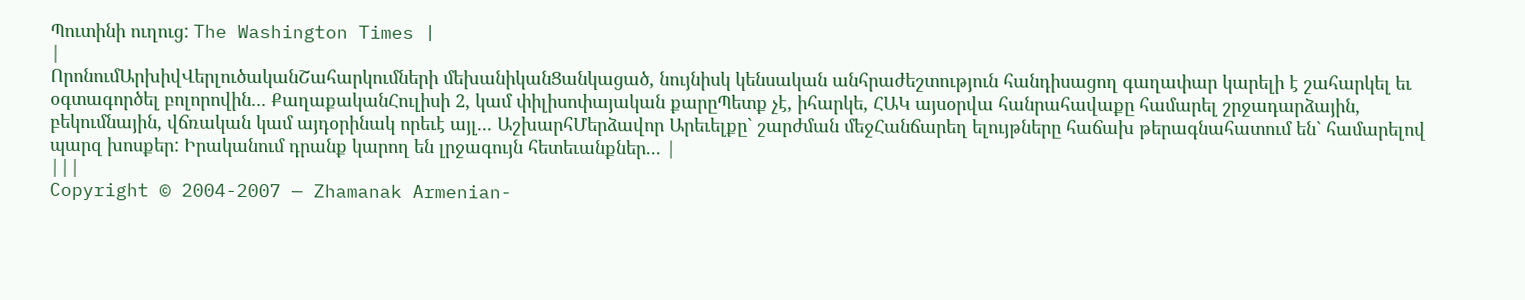Պուտինի ուղուց: The Washington Times |
|
ՈրոնումԱրխիվՎերլուծականՇահարկումների մեխանիկանՑանկացած, նույնիսկ կենսական անհրաժեշտություն հանդիսացող գաղափար կարելի է շահարկել եւ օգտագործել բոլորովին... ՔաղաքականՀուլիսի 2, կամ փիլիսոփայական քարըՊետք չէ, իհարկե, ՀԱԿ այսօրվա հանրահավաքը համարել շրջադարձային, բեկումնային, վճռական կամ այդօրինակ որեւէ այլ... ԱշխարհՄերձավոր Արեւելքը` շարժման մեջՀանճարեղ ելույթները հաճախ թերագնահատում են` համարելով պարզ խոսքեր: Իրականում դրանք կարող են լրջագույն հետեւանքներ... |
|||
Copyright © 2004-2007 — Zhamanak Armenian-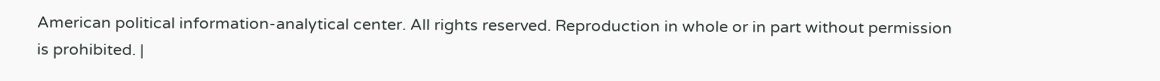American political information-analytical center. All rights reserved. Reproduction in whole or in part without permission is prohibited. |